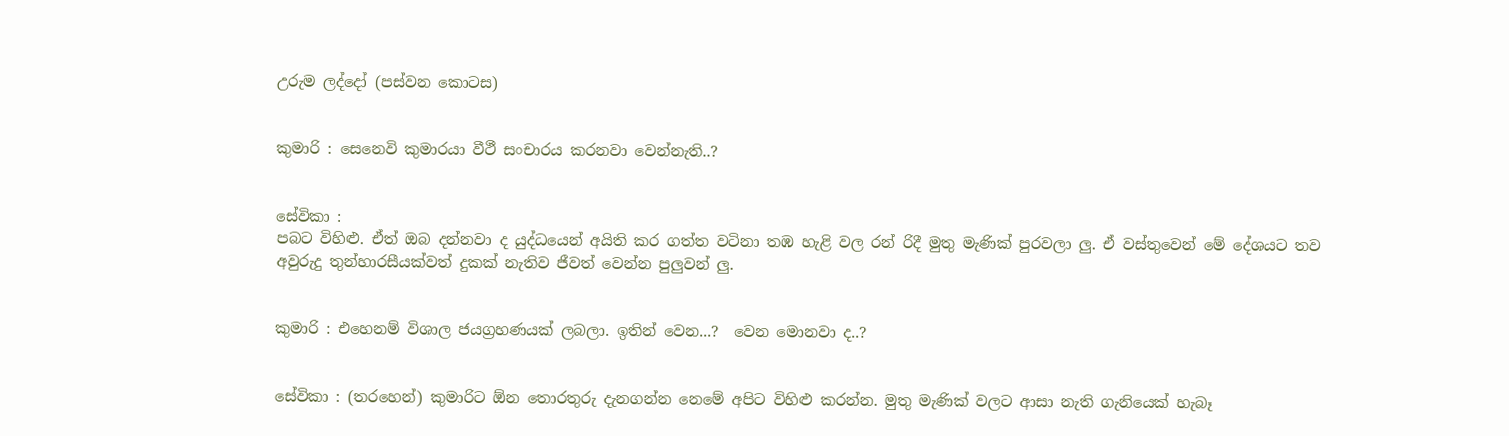උරුම ලද්දෝ (පස්වන කොටස)


කුමාරි : සෙනෙවි කුමාරයා වීථී සංචාරය කරනවා වෙන්නැති..?


සේවිකා :
පබට විහිළු. ඒත් ඔබ දන්නවා ද යුද්ධයෙන් අයිති කර ගත්ත වටිනා තඹ හැළි වල රන් රිදී මුතු මැණික් පුරවලා ලු. ඒ වස්තුවෙන් මේ දේශයට තව අවුරුදු තුන්හාරසීයක්වත් දුකක් නැතිව ජීවත් වෙන්න පුලුවන් ලු.


කුමාරි : එහෙනම් විශාල ජයග්‍රහණයක් ලබලා. ඉතින් වෙන...?  වෙන මොනවා ද..?


සේවිකා : (තරහෙන්) කුමාරිට ඕන තොරතුරු දැනගන්න නෙමේ අපිට විහිළු කරන්න. මුතු මැණික් වලට ආසා නැති ගැනියෙක් හැබෑ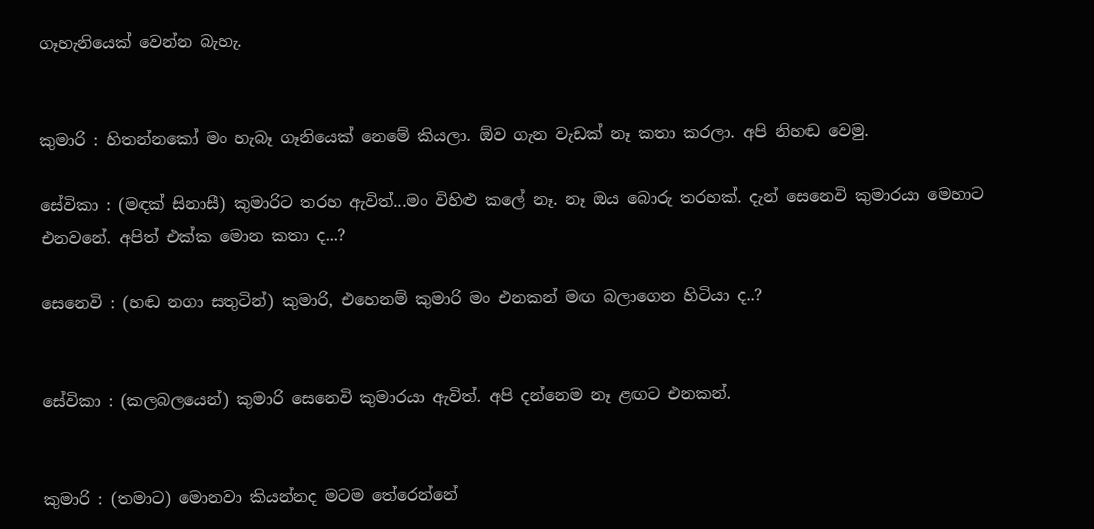ගෑහැනියෙක් වෙන්න බැහැ.


කුමාරි : හිතන්නකෝ මං හැබෑ ගෑනියෙක් නෙමේ කියලා. ඕව ගැන වැඩක් නෑ කතා කරලා. අපි නිහඬ වෙමු.

සේවිකා : (මඳක් සිනාසී) කුමාරිට තරහ ඇවිත්...මං විහිළු කලේ නෑ. නෑ ඔය බොරු තරහක්. දැන් සෙනෙවි කුමාරයා මෙහාට එනවනේ. අපිත් එක්ක මොන කතා ද...?

සෙනෙවි : (හඬ නගා සතුටින්) කුමාරි, එහෙනම් කුමාරි මං එනකන් මඟ බලාගෙන හිටියා ද..?


සේවිකා : (කලබලයෙන්) කුමාරි සෙනෙවි කුමාරයා ඇවිත්. අපි දන්නෙම නෑ ළඟට එනකන්.


කුමාරි : (තමාට) මොනවා කියන්නද මටම තේරෙන්නේ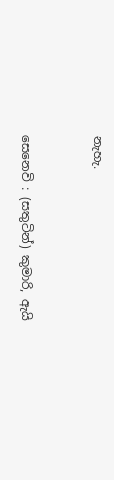නැහැ.


සෙනෙවි : (සතුටින්) කුමාරි, ඇයි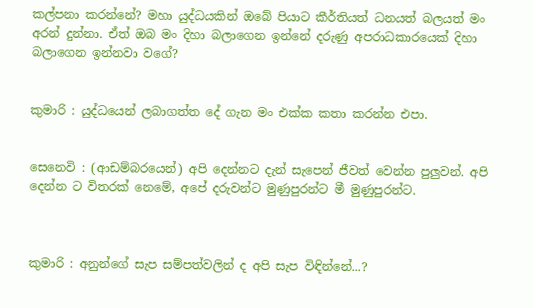කල්පනා කරන්නේ? මහා යුද්ධයකින් ඔබේ පියාට කීර්තියත් ධනයත් බලයත් මං අරන් දුන්නා. ඒත් ඔබ මං දිහා බලාගෙන ඉන්නේ දරුණු අපරාධකාරයෙක් දිහා බලාගෙන ඉන්නවා වගේ?


කුමාරි : යුද්ධයෙන් ලබාගත්ත දේ ගැන මං එක්ක කතා කරන්න එපා.


සෙනෙවි : (ආඩම්බරයෙන්) අපි දෙන්නට දැන් සැපෙන් ජීවත් වෙන්න පුලුවන්. අපි දෙන්න ට විතරක් නෙමේ, අපේ දරුවන්ට මුණුපුරන්ට මී මුණුපුරන්ට.



කුමාරි : අනුන්ගේ සැප සම්පත්වලින් ද අපි සැප විඳින්නේ...?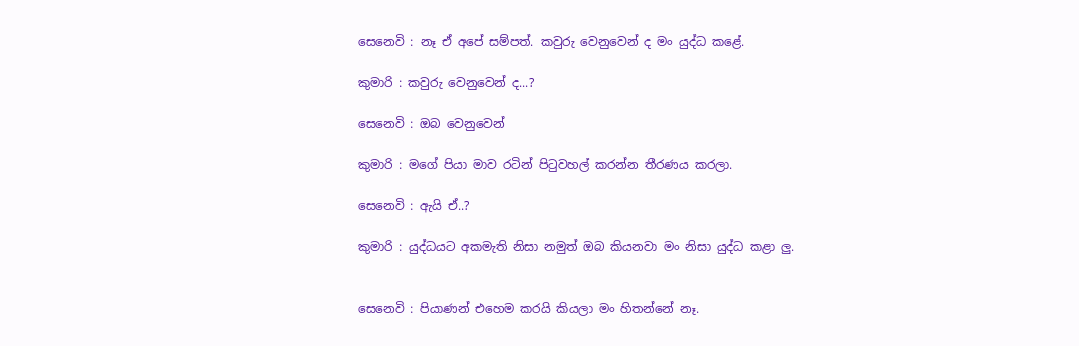සෙනෙවි : නෑ ඒ අපේ සම්පත්. කවුරු වෙනුවෙන් ද මං යුද්ධ කළේ.

කුමාරි : කවුරු වෙනුවෙන් ද...?

සෙනෙවි : ඔබ වෙනුවෙන්

කුමාරි : මගේ පියා මාව රටින් පිටුවහල් කරන්න තීරණය කරලා.

සෙනෙවි : ඇයි ඒ..?

කුමාරි : යුද්ධයට අකමැති නිසා නමුත් ඔබ කියනවා මං නිසා යුද්ධ කළා ලු.


සෙනෙවි : පියාණන් එහෙම කරයි කියලා මං හිතන්නේ නෑ.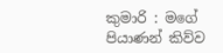කුමාරි : මගේ පියාණන් කිව්ව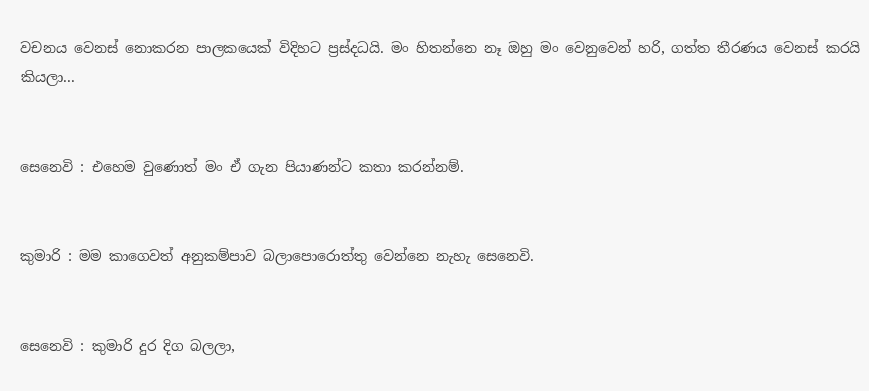වචනය වෙනස් නොකරන පාලකයෙක් විදිහට ප්‍රස්දධයි. මං හිතන්නෙ නෑ ඔහු මං වෙනුවෙන් හරි, ගත්ත තීරණය වෙනස් කරයි කියලා...


සෙනෙවි : එහෙම වුණොත් මං ඒ ගැන පියාණන්ට කතා කරන්නම්.


කුමාරි : මම කාගෙවත් අනුකම්පාව බලාපොරොත්තු වෙන්නෙ නැහැ සෙනෙවි.


සෙනෙවි : කුමාරි දුර දිග බලලා,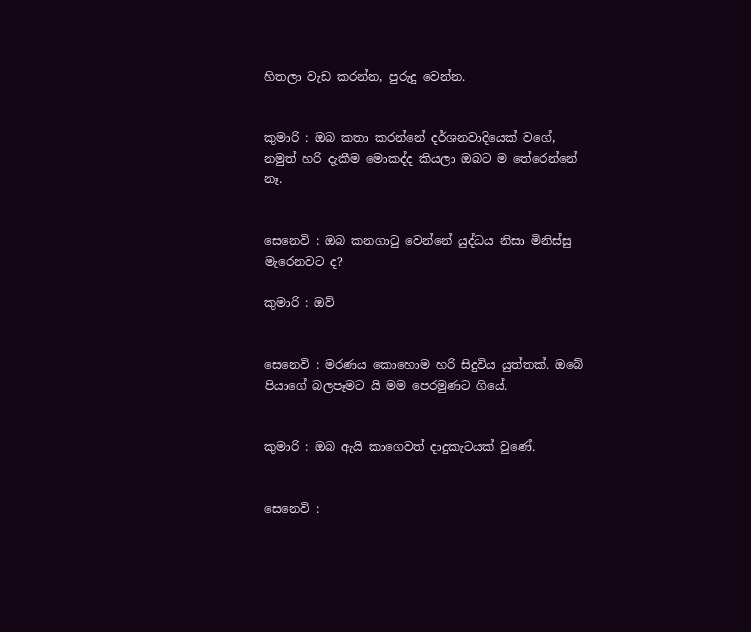හිතලා වැඩ කරන්න, පුරුදු වෙන්න.


කුමාරි : ඔබ කතා කරන්නේ දර්ශනවාදියෙක් වගේ, නමුත් හරි දැකීම මොකද්ද කියලා ඔබට ම තේරෙන්නේ නෑ.


සෙනෙවි : ඔබ කනගාටු වෙන්නේ යුද්ධය නිසා මිනිස්සු මැරෙනවට ද?

කුමාරි : ඔව්


සෙනෙවි : මරණය කොහොම හරි සිදුවිය යුත්තක්. ඔබේ පියාගේ බලපෑමට යි මම පෙරමුණට ගියේ.


කුමාරි : ඔබ ඇයි කාගෙවත් දාදුකැටයක් වුණේ.


සෙනෙවි :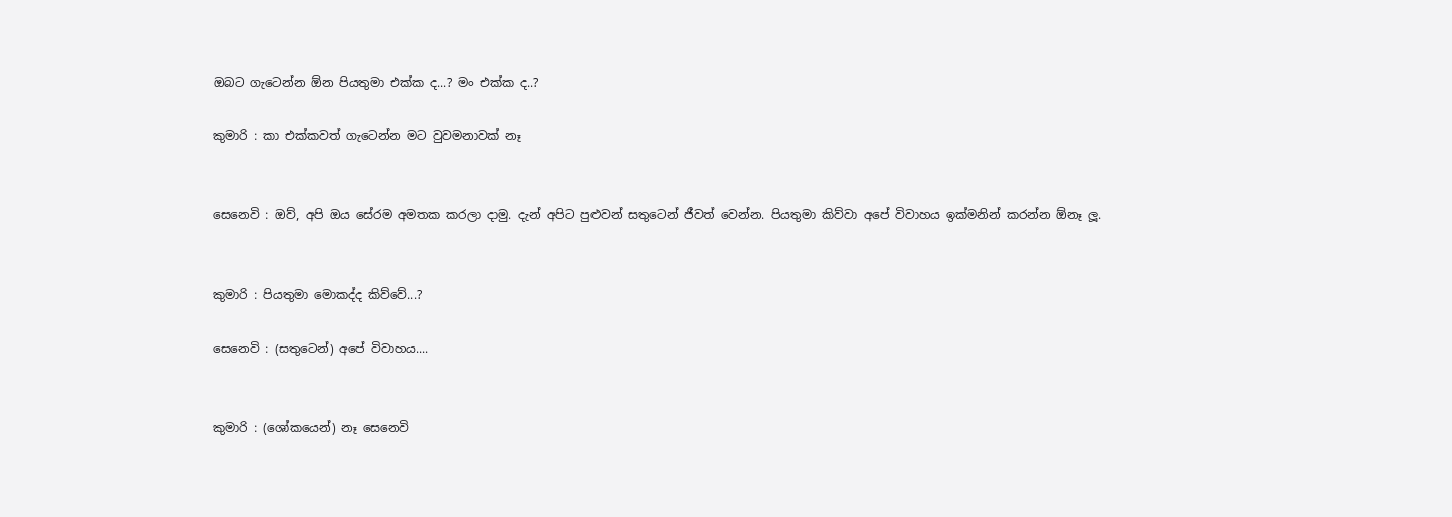ඔබට ගැටෙන්න ඕන පියතුමා එක්ක ද...? මං එක්ක ද..?

කුමාරි : කා එක්කවත් ගැටෙන්න මට වුවමනාවක් නෑ


සෙනෙවි : ඔව්, අපි ඔය සේරම අමතක කරලා දාමු. දැන් අපිට පුළුවන් සතුටෙන් ජීවත් වෙන්න. පියතුමා කිව්වා අපේ විවාහය ඉක්මනින් කරන්න ඕනෑ ලූ.


කුමාරි : පියතුමා මොකද්ද කිව්වේ...?

සෙනෙවි : (සතුටෙන්) අපේ විවාහය....


කුමාරි : (ශෝකයෙන්) නෑ සෙනෙවි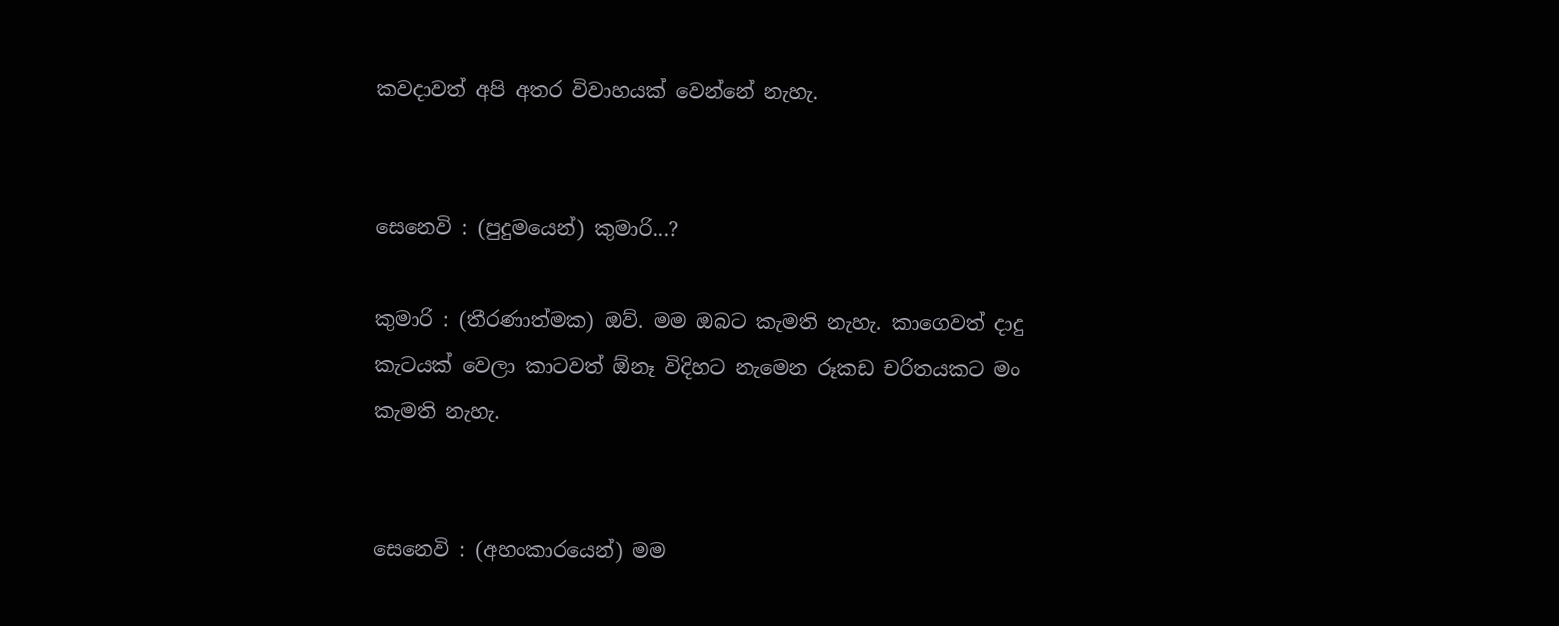කවදාවත් අපි අතර විවාහයක් වෙන්නේ නැහැ.


සෙනෙවි : (පුදුමයෙන්) කුමාරි...?

කුමාරි : (තීරණාත්මක) ඔව්. මම ඔබට කැමති නැහැ. කාගෙවත් දාදු කැටයක් වෙලා කාටවත් ඕනෑ විදිහට නැමෙන රූකඩ චරිතයකට මං කැමති නැහැ.


සෙනෙවි : (අහංකාරයෙන්) මම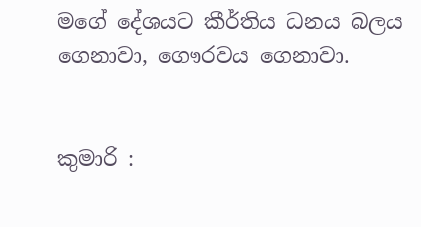මගේ දේශයට කීර්තිය ධනය බලය ගෙනාවා, ගෞරවය ගෙනාවා.


කුමාරි :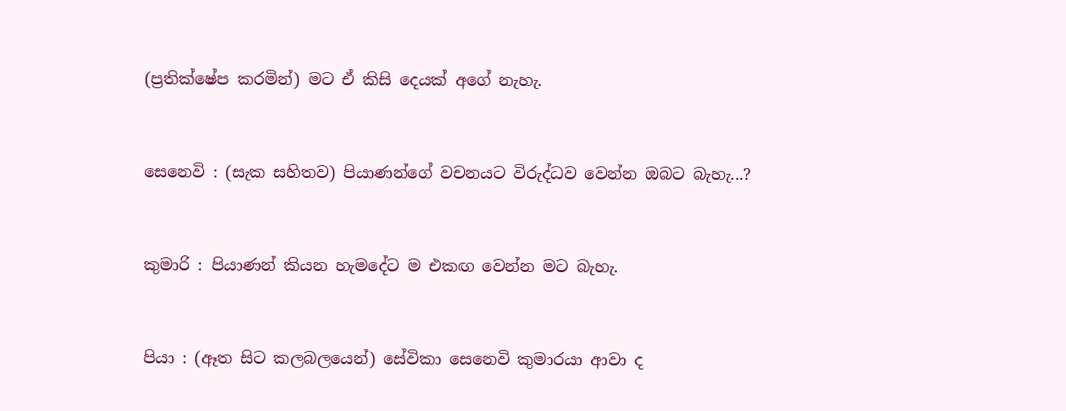(ප්‍රතික්ෂේප කරමින්) මට ඒ කිසි දෙයක් අගේ නැහැ.


සෙනෙවි : (සැක සහිතව) පියාණන්ගේ වචනයට විරුද්ධව වෙන්න ඔබට බැහැ...?


කුමාරි : පියාණන් කියන හැමදේට ම එකඟ වෙන්න මට බැහැ.


පියා : (ඈත සිට කලබලයෙන්) සේවිකා සෙනෙවි කුමාරයා ආවා ද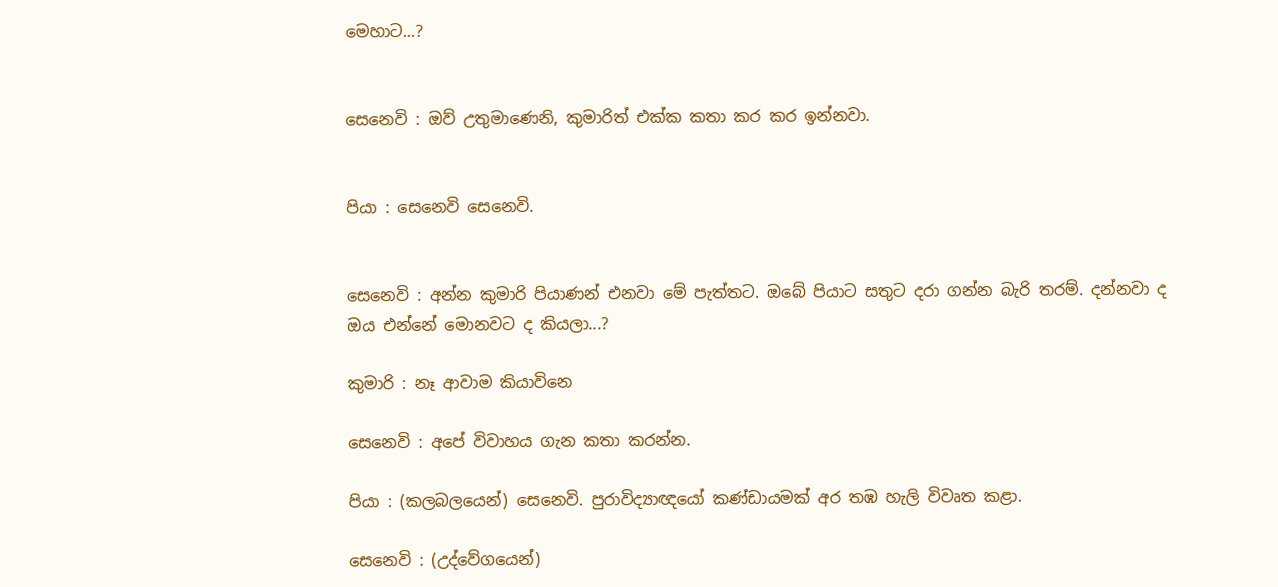මෙහාට...?


සෙනෙවි : ඔව් උතුමාණෙනි, කුමාරිත් එක්ක කතා කර කර ඉන්නවා.


පියා : සෙනෙවි සෙනෙවි.


සෙනෙවි : අන්න කුමාරි පියාණන් එනවා මේ පැත්තට. ඔබේ පියාට සතුට දරා ගන්න බැරි තරම්. දන්නවා ද ඔය එන්නේ මොනවට ද කියලා...?

කුමාරි : නෑ ආවාම කියාවිනෙ

සෙනෙවි : අපේ විවාහය ගැන කතා කරන්න.

පියා : (කලබලයෙන්) සෙනෙවි. පුරාවිද්‍යාඥයෝ කණ්ඩායමක් අර තඹ හැලි විවෘත කළා.

සෙනෙවි : (උද්වේගයෙන්)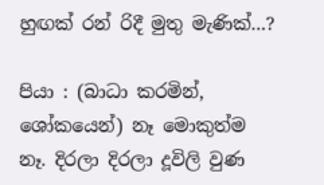හුඟක් රන් රිදී මුතු මැණික්...?

පියා : (බාධා කරමින්, ශෝකයෙන්) නෑ මොකුත්ම නෑ. දිරලා දිරලා දූවිලි වුණ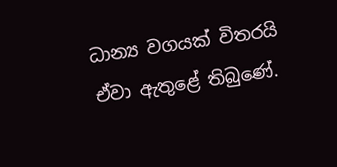ධාන්‍ය වගයක් විතරයි ඒවා ඇතුළේ තිබුණේ.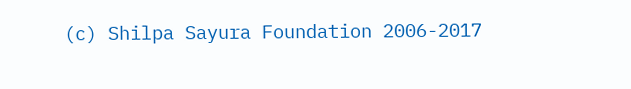(c) Shilpa Sayura Foundation 2006-2017